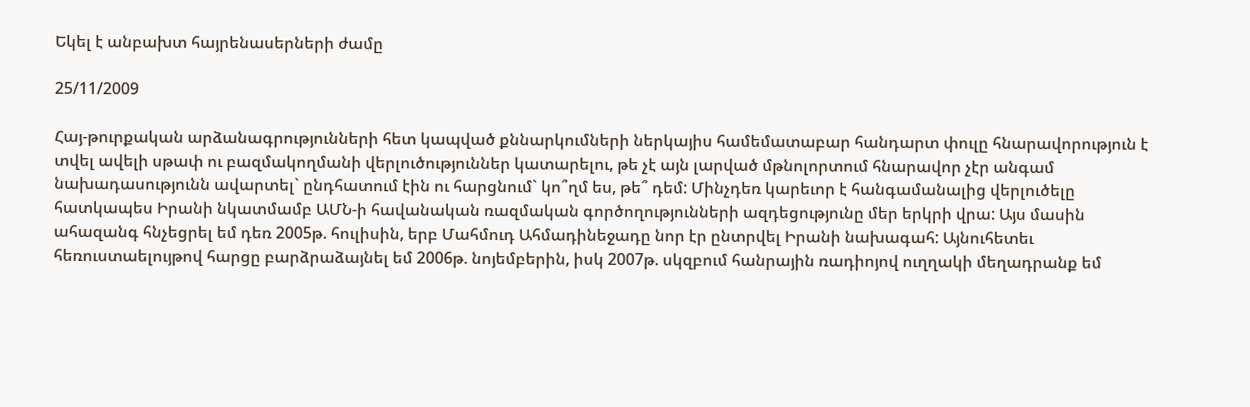Եկել է անբախտ հայրենասերների ժամը

25/11/2009

Հայ-թուրքական արձանագրությունների հետ կապված քննարկումների ներկայիս համեմատաբար հանդարտ փուլը հնարավորություն է տվել ավելի սթափ ու բազմակողմանի վերլուծություններ կատարելու, թե չէ այն լարված մթնոլորտում հնարավոր չէր անգամ նախադասությունն ավարտել` ընդհատում էին ու հարցնում` կո՞ղմ ես, թե՞ դեմ: Մինչդեռ կարեւոր է հանգամանալից վերլուծելը հատկապես Իրանի նկատմամբ ԱՄՆ-ի հավանական ռազմական գործողությունների ազդեցությունը մեր երկրի վրա: Այս մասին ահազանգ հնչեցրել եմ դեռ 2005թ. հուլիսին, երբ Մահմուդ Ահմադինեջադը նոր էր ընտրվել Իրանի նախագահ: Այնուհետեւ հեռուստաելույթով հարցը բարձրաձայնել եմ 2006թ. նոյեմբերին, իսկ 2007թ. սկզբում հանրային ռադիոյով ուղղակի մեղադրանք եմ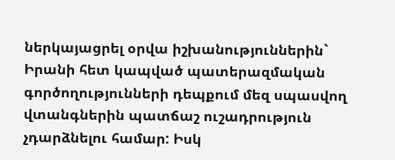ներկայացրել օրվա իշխանություններին` Իրանի հետ կապված պատերազմական գործողությունների դեպքում մեզ սպասվող վտանգներին պատճաշ ուշադրություն չդարձնելու համար: Իսկ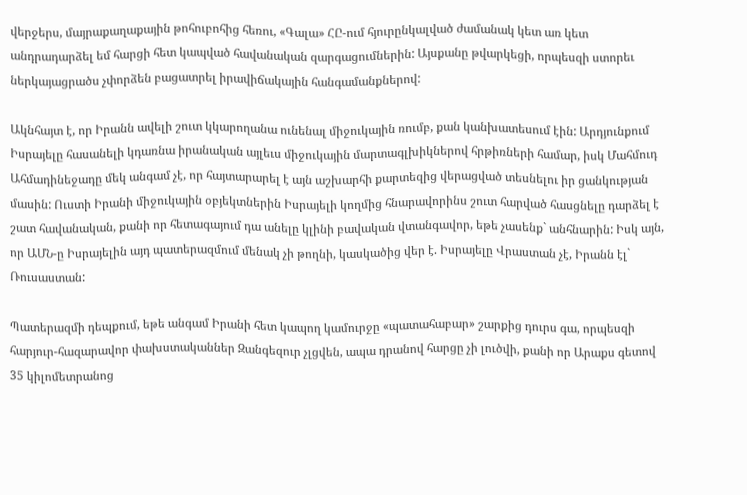վերջերս, մայրաքաղաքային թոհուբոհից հեռու, «Գալա» ՀԸ-ում հյուրընկալված ժամանակ կետ առ կետ անդրադարձել եմ հարցի հետ կապված հավանական զարգացումներին: Այսքանը թվարկեցի, որպեսզի ստորեւ ներկայացրածս չփորձեն բացատրել իրավիճակային հանգամանքներով:

Ակնհայտ է, որ Իրանն ավելի շուտ կկարողանա ունենալ միջուկային ռումբ, քան կանխատեսում էին: Արդյունքում Իսրայելը հասանելի կդառնա իրանական այլեւս միջուկային մարտագլխիկներով հրթիռների համար, իսկ Մահմուդ Ահմադինեջադը մեկ անգամ չէ, որ հայտարարել է այն աշխարհի քարտեզից վերացված տեսնելու իր ցանկության մասին: Ուստի Իրանի միջուկային օբյեկտներին Իսրայելի կողմից հնարավորինս շուտ հարված հասցնելը դարձել է շատ հավանական, քանի որ հետագայում դա անելը կլինի բավական վտանգավոր, եթե չասենք` անհնարին: Իսկ այն, որ ԱՄՆ-ը Իսրայելին այդ պատերազմում մենակ չի թողնի, կասկածից վեր է. Իսրայելը Վրաստան չէ, Իրանն էլ` Ռուսաստան:

Պատերազմի դեպքում, եթե անգամ Իրանի հետ կապող կամուրջը «պատահաբար» շարքից դուրս գա, որպեսզի հարյուր-հազարավոր փախստականներ Զանգեզուր չլցվեն, ապա դրանով հարցը չի լուծվի, քանի որ Արաքս գետով 35 կիլոմետրանոց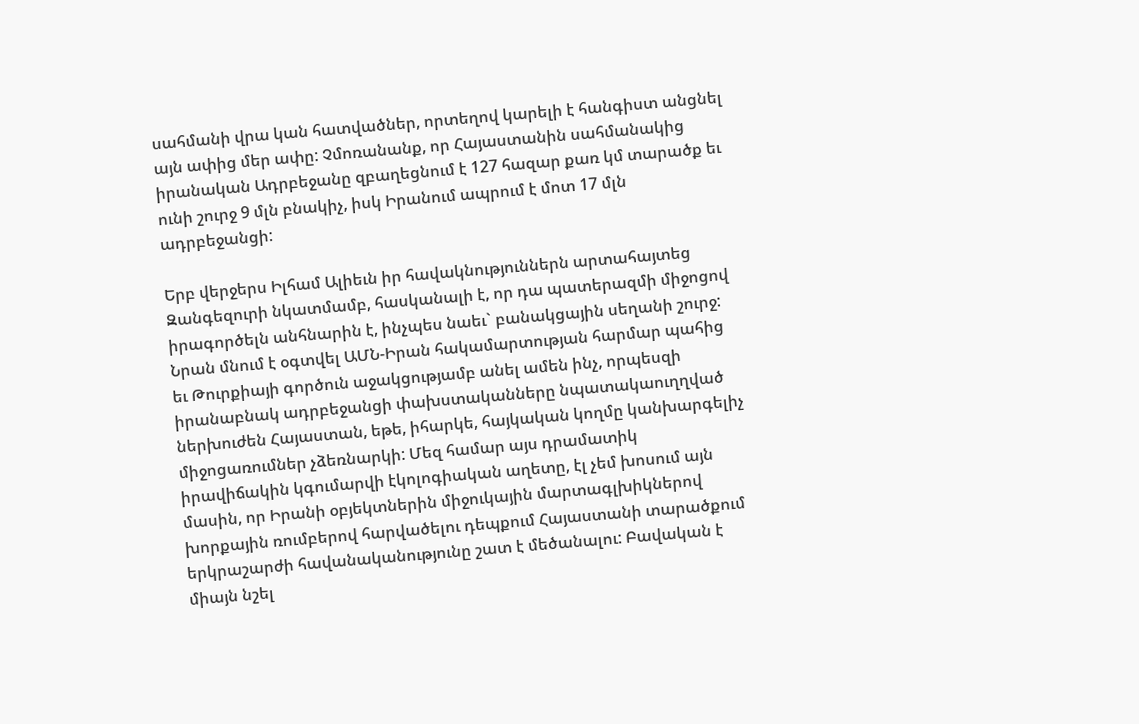սահմանի վրա կան հատվածներ, որտեղով կարելի է հանգիստ անցնել այն ափից մեր ափը: Չմոռանանք, որ Հայաստանին սահմանակից իրանական Ադրբեջանը զբաղեցնում է 127 հազար քառ կմ տարածք եւ ունի շուրջ 9 մլն բնակիչ, իսկ Իրանում ապրում է մոտ 17 մլն ադրբեջանցի:

Երբ վերջերս Իլհամ Ալիեւն իր հավակնություններն արտահայտեց Զանգեզուրի նկատմամբ, հասկանալի է, որ դա պատերազմի միջոցով իրագործելն անհնարին է, ինչպես նաեւ` բանակցային սեղանի շուրջ: Նրան մնում է օգտվել ԱՄՆ-Իրան հակամարտության հարմար պահից եւ Թուրքիայի գործուն աջակցությամբ անել ամեն ինչ, որպեսզի իրանաբնակ ադրբեջանցի փախստականները նպատակաուղղված ներխուժեն Հայաստան, եթե, իհարկե, հայկական կողմը կանխարգելիչ միջոցառումներ չձեռնարկի: Մեզ համար այս դրամատիկ իրավիճակին կգումարվի էկոլոգիական աղետը, էլ չեմ խոսում այն մասին, որ Իրանի օբյեկտներին միջուկային մարտագլխիկներով խորքային ռումբերով հարվածելու դեպքում Հայաստանի տարածքում երկրաշարժի հավանականությունը շատ է մեծանալու: Բավական է միայն նշել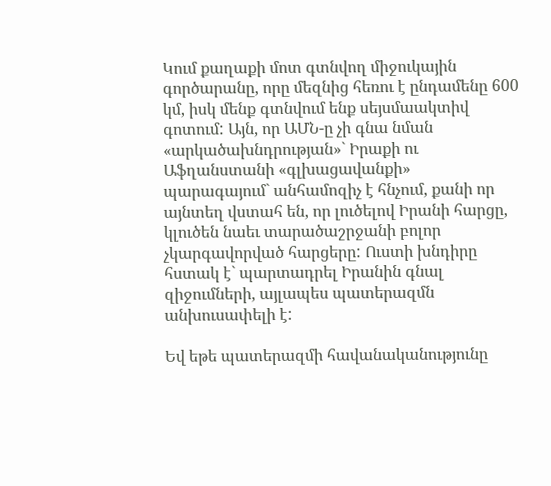Կում քաղաքի մոտ գտնվող միջուկային գործարանը, որը մեզնից հեռու է ընդամենը 600 կմ, իսկ մենք գտնվում ենք սեյսմաակտիվ գոտում: Այն, որ ԱՄՆ-ը չի գնա նման «արկածախնդրության»` Իրաքի ու Աֆղանստանի «գլխացավանքի» պարագայում` անհամոզիչ է հնչում, քանի որ այնտեղ վստահ են, որ լուծելով Իրանի հարցը, կլուծեն նաեւ տարածաշրջանի բոլոր չկարգավորված հարցերը: Ուստի խնդիրը հստակ է` պարտադրել Իրանին գնալ զիջումների, այլապես պատերազմն անխուսափելի է:

Եվ եթե պատերազմի հավանականությունը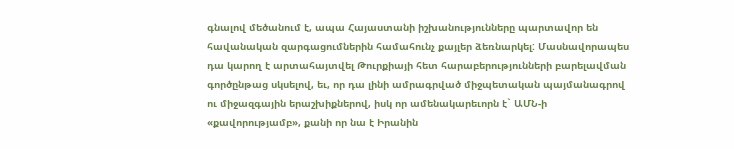գնալով մեծանում է, ապա Հայաստանի իշխանությունները պարտավոր են հավանական զարգացումներին համահունչ քայլեր ձեռնարկել: Մասնավորապես դա կարող է արտահայտվել Թուրքիայի հետ հարաբերությունների բարելավման գործընթաց սկսելով, եւ, որ դա լինի ամրագրված միջպետական պայմանագրով ու միջազգային երաշխիքներով, իսկ որ ամենակարեւորն է` ԱՄՆ-ի «քավորությամբ», քանի որ նա է Իրանին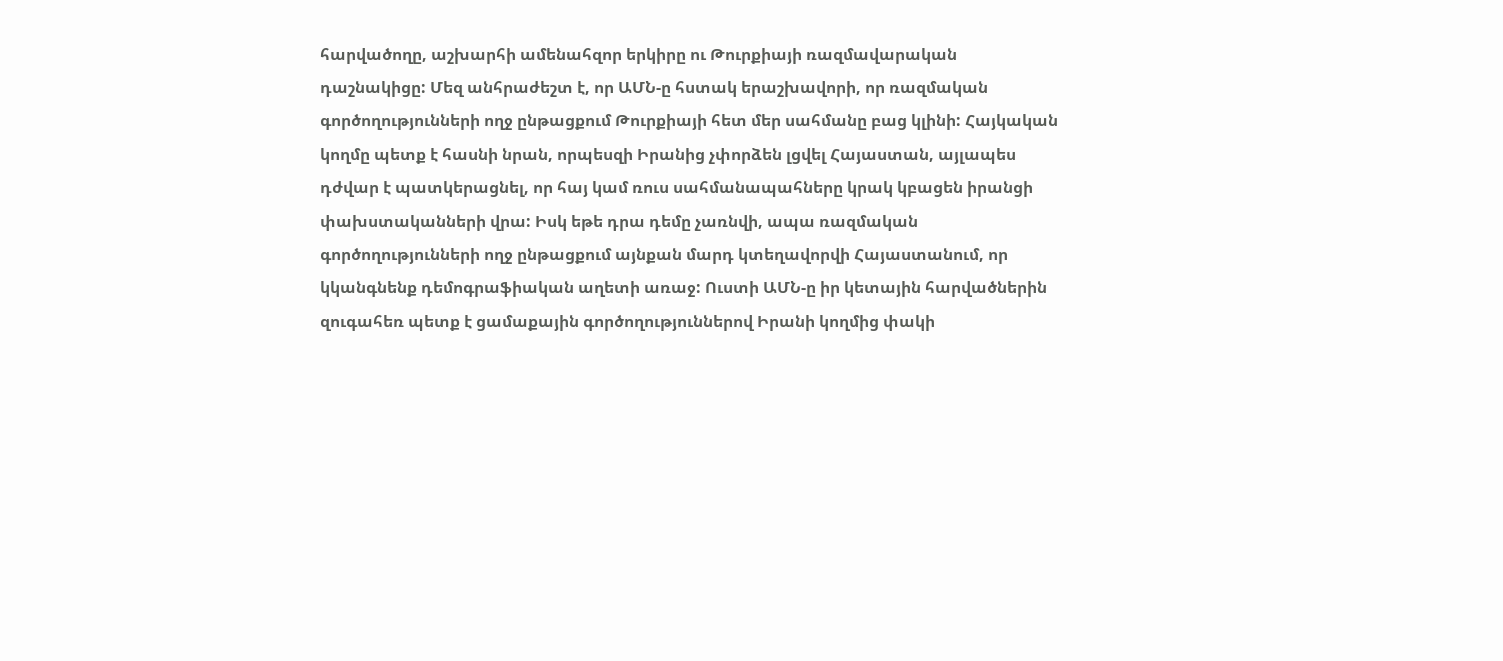հարվածողը, աշխարհի ամենահզոր երկիրը ու Թուրքիայի ռազմավարական դաշնակիցը: Մեզ անհրաժեշտ է, որ ԱՄՆ-ը հստակ երաշխավորի, որ ռազմական գործողությունների ողջ ընթացքում Թուրքիայի հետ մեր սահմանը բաց կլինի: Հայկական կողմը պետք է հասնի նրան, որպեսզի Իրանից չփորձեն լցվել Հայաստան, այլապես դժվար է պատկերացնել, որ հայ կամ ռուս սահմանապահները կրակ կբացեն իրանցի փախստականների վրա: Իսկ եթե դրա դեմը չառնվի, ապա ռազմական գործողությունների ողջ ընթացքում այնքան մարդ կտեղավորվի Հայաստանում, որ կկանգնենք դեմոգրաֆիական աղետի առաջ: Ուստի ԱՄՆ-ը իր կետային հարվածներին զուգահեռ պետք է ցամաքային գործողություններով Իրանի կողմից փակի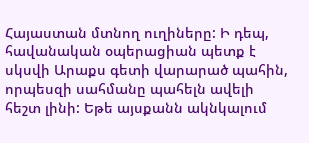Հայաստան մտնող ուղիները: Ի դեպ, հավանական օպերացիան պետք է սկսվի Արաքս գետի վարարած պահին, որպեսզի սահմանը պահելն ավելի հեշտ լինի: Եթե այսքանն ակնկալում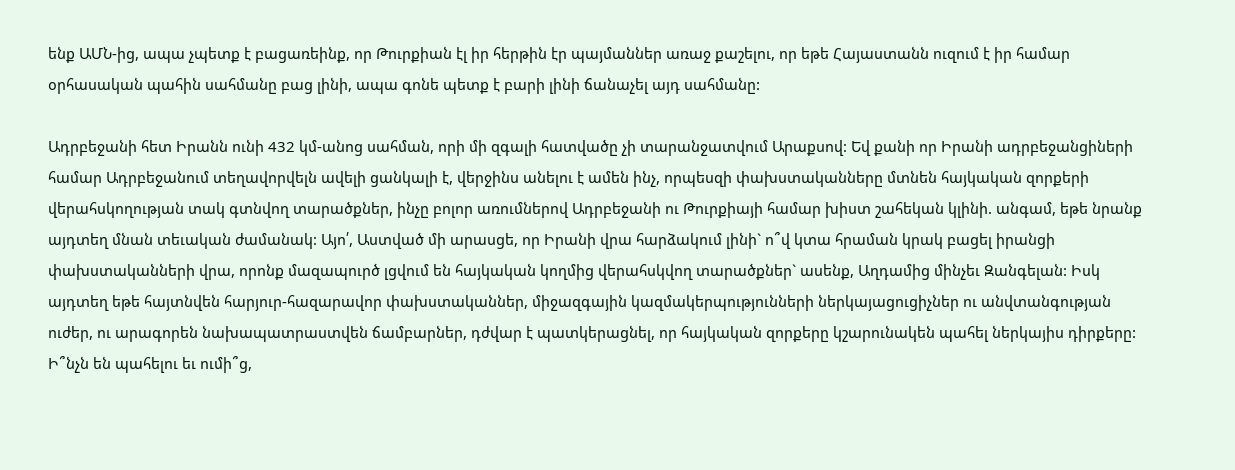ենք ԱՄՆ-ից, ապա չպետք է բացառեինք, որ Թուրքիան էլ իր հերթին էր պայմաններ առաջ քաշելու, որ եթե Հայաստանն ուզում է իր համար օրհասական պահին սահմանը բաց լինի, ապա գոնե պետք է բարի լինի ճանաչել այդ սահմանը:

Ադրբեջանի հետ Իրանն ունի 432 կմ-անոց սահման, որի մի զգալի հատվածը չի տարանջատվում Արաքսով: Եվ քանի որ Իրանի ադրբեջանցիների համար Ադրբեջանում տեղավորվելն ավելի ցանկալի է, վերջինս անելու է ամեն ինչ, որպեսզի փախստականները մտնեն հայկական զորքերի վերահսկողության տակ գտնվող տարածքներ, ինչը բոլոր առումներով Ադրբեջանի ու Թուրքիայի համար խիստ շահեկան կլինի. անգամ, եթե նրանք այդտեղ մնան տեւական ժամանակ: Այո՛, Աստված մի արասցե, որ Իրանի վրա հարձակում լինի` ո՞վ կտա հրաման կրակ բացել իրանցի փախստականների վրա, որոնք մազապուրծ լցվում են հայկական կողմից վերահսկվող տարածքներ` ասենք, Աղդամից մինչեւ Զանգելան: Իսկ այդտեղ եթե հայտնվեն հարյուր-հազարավոր փախստականներ, միջազգային կազմակերպությունների ներկայացուցիչներ ու անվտանգության ուժեր, ու արագորեն նախապատրաստվեն ճամբարներ, դժվար է պատկերացնել, որ հայկական զորքերը կշարունակեն պահել ներկայիս դիրքերը: Ի՞նչն են պահելու եւ ումի՞ց,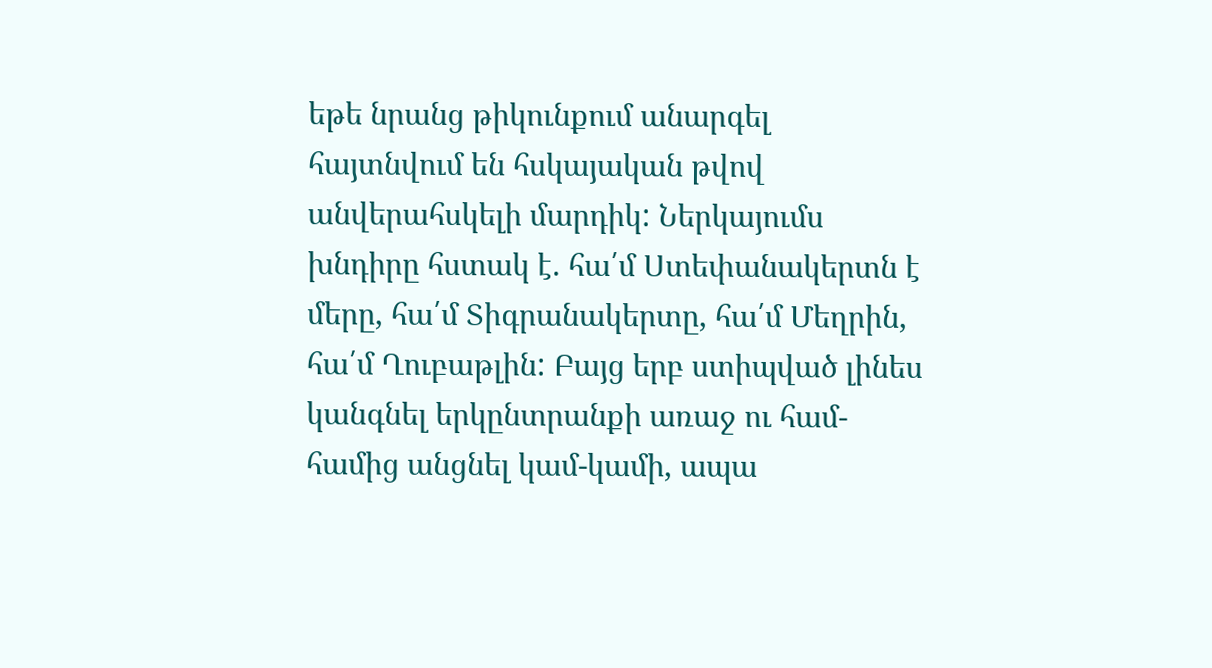եթե նրանց թիկունքում անարգել հայտնվում են հսկայական թվով անվերահսկելի մարդիկ: Ներկայումս խնդիրը հստակ է. հա՛մ Ստեփանակերտն է մերը, հա՛մ Տիգրանակերտը, հա՛մ Մեղրին, հա՛մ Ղուբաթլին: Բայց երբ ստիպված լինես կանգնել երկընտրանքի առաջ ու համ-համից անցնել կամ-կամի, ապա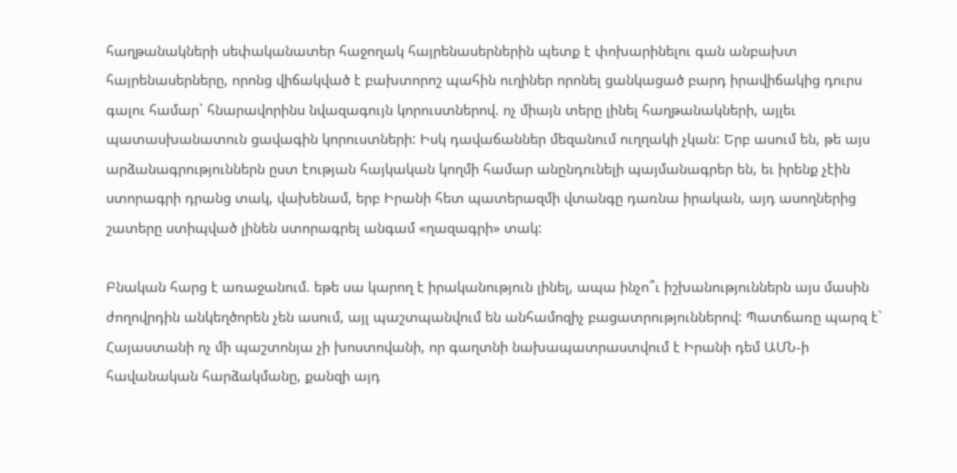հաղթանակների սեփականատեր հաջողակ հայրենասերներին պետք է փոխարինելու գան անբախտ հայրենասերները, որոնց վիճակված է բախտորոշ պահին ուղիներ որոնել ցանկացած բարդ իրավիճակից դուրս գալու համար` հնարավորինս նվազագույն կորուստներով. ոչ միայն տերը լինել հաղթանակների, այլեւ պատասխանատուն ցավագին կորուստների: Իսկ դավաճաններ մեզանում ուղղակի չկան: Երբ ասում են, թե այս արձանագրություններն ըստ էության հայկական կողմի համար անընդունելի պայմանագրեր են, եւ իրենք չէին ստորագրի դրանց տակ, վախենամ, երբ Իրանի հետ պատերազմի վտանգը դառնա իրական, այդ ասողներից շատերը ստիպված լինեն ստորագրել անգամ «ղազագրի» տակ:

Բնական հարց է առաջանում. եթե սա կարող է իրականություն լինել, ապա ինչո՞ւ իշխանություններն այս մասին ժողովրդին անկեղծորեն չեն ասում, այլ պաշտպանվում են անհամոզիչ բացատրություններով: Պատճառը պարզ է` Հայաստանի ոչ մի պաշտոնյա չի խոստովանի, որ գաղտնի նախապատրաստվում է Իրանի դեմ ԱՄՆ-ի հավանական հարձակմանը, քանզի այդ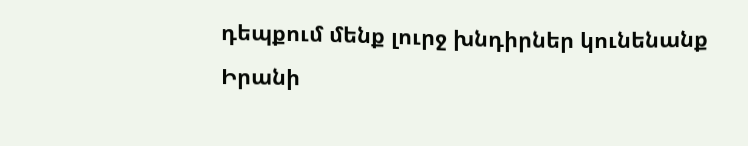դեպքում մենք լուրջ խնդիրներ կունենանք Իրանի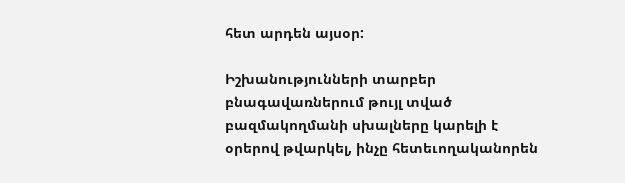հետ արդեն այսօր:

Իշխանությունների տարբեր բնագավառներում թույլ տված բազմակողմանի սխալները կարելի է օրերով թվարկել, ինչը հետեւողականորեն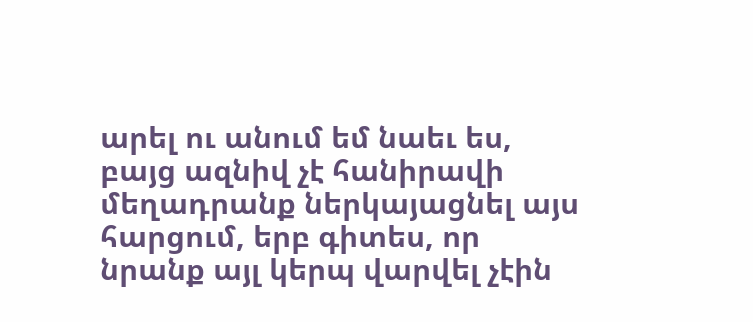արել ու անում եմ նաեւ ես, բայց ազնիվ չէ հանիրավի մեղադրանք ներկայացնել այս հարցում, երբ գիտես, որ նրանք այլ կերպ վարվել չէին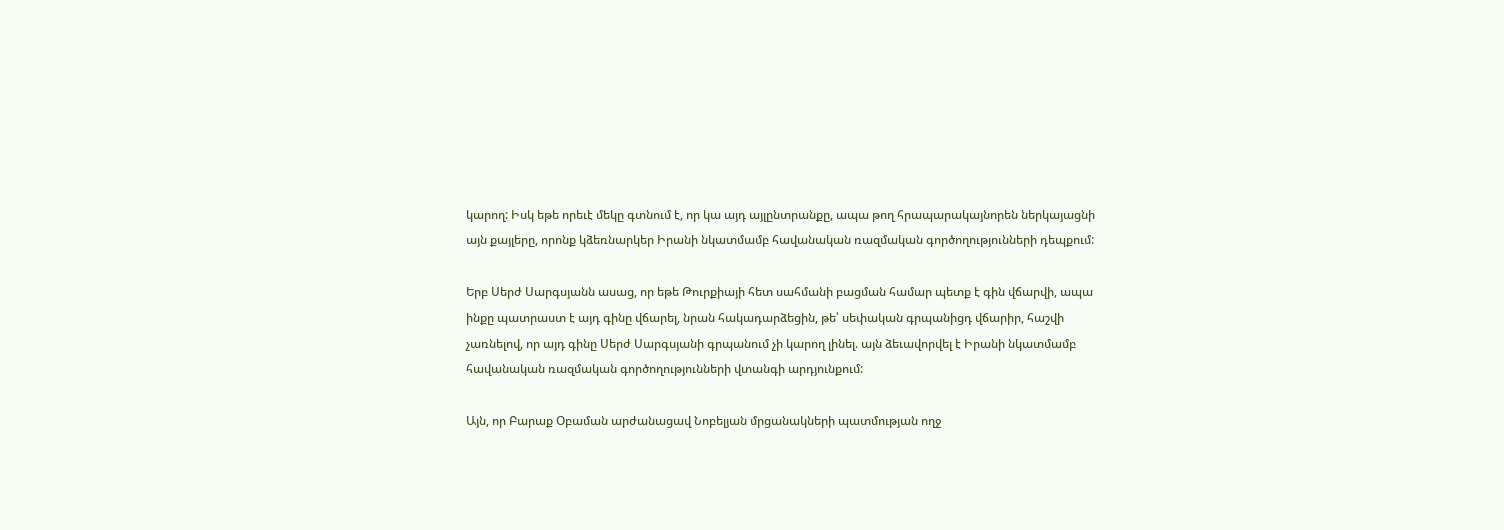կարող: Իսկ եթե որեւէ մեկը գտնում է, որ կա այդ այլընտրանքը, ապա թող հրապարակայնորեն ներկայացնի այն քայլերը, որոնք կձեռնարկեր Իրանի նկատմամբ հավանական ռազմական գործողությունների դեպքում:

Երբ Սերժ Սարգսյանն ասաց, որ եթե Թուրքիայի հետ սահմանի բացման համար պետք է գին վճարվի, ապա ինքը պատրաստ է այդ գինը վճարել, նրան հակադարձեցին, թե՝ սեփական գրպանիցդ վճարիր, հաշվի չառնելով, որ այդ գինը Սերժ Սարգսյանի գրպանում չի կարող լինել. այն ձեւավորվել է Իրանի նկատմամբ հավանական ռազմական գործողությունների վտանգի արդյունքում:

Այն, որ Բարաք Օբաման արժանացավ Նոբելյան մրցանակների պատմության ողջ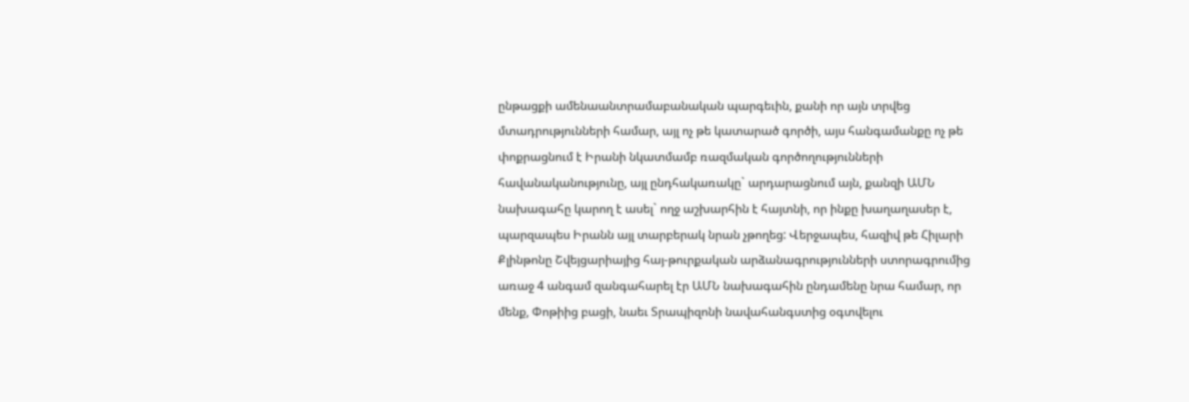ընթացքի ամենաանտրամաբանական պարգեւին, քանի որ այն տրվեց մտադրությունների համար, այլ ոչ թե կատարած գործի, այս հանգամանքը ոչ թե փոքրացնում է Իրանի նկատմամբ ռազմական գործողությունների հավանականությունը, այլ ընդհակառակը` արդարացնում այն, քանզի ԱՄՆ նախագահը կարող է ասել` ողջ աշխարհին է հայտնի, որ ինքը խաղաղասեր է, պարզապես Իրանն այլ տարբերակ նրան չթողեց: Վերջապես, հազիվ թե Հիլարի Քլինթոնը Շվեյցարիայից հայ-թուրքական արձանագրությունների ստորագրումից առաջ 4 անգամ զանգահարել էր ԱՄՆ նախագահին ընդամենը նրա համար, որ մենք, Փոթիից բացի, նաեւ Տրապիզոնի նավահանգստից օգտվելու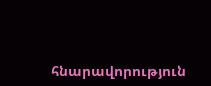հնարավորություն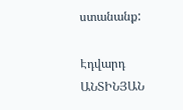ստանանք:

Էդվարդ ԱՆՏԻՆՅԱՆ